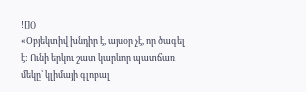![]()
«Օբյեկտիվ խնդիր է, այսօր չէ, որ ծագել է: Ունի երկու շատ կարևոր պատճառ մեկը՝ կլիմայի գլոբալ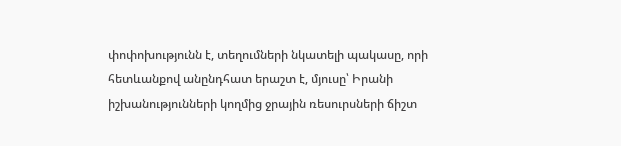փոփոխությունն է, տեղումների նկատելի պակասը, որի հետևանքով անընդհատ երաշտ է, մյուսը՝ Իրանի իշխանությունների կողմից ջրային ռեսուրսների ճիշտ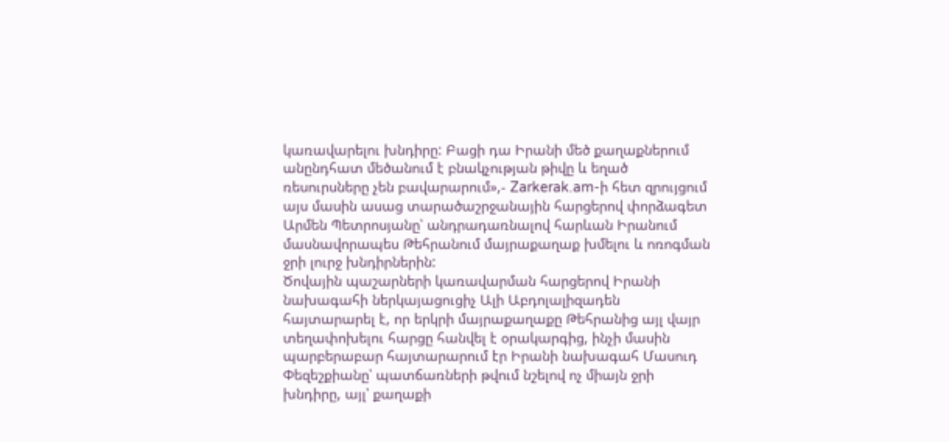կառավարելու խնդիրը: Բացի դա Իրանի մեծ քաղաքներում անընդհատ մեծանում է բնակչության թիվը և եղած ռեսուրսները չեն բավարարում»,- Zarkerak.am-ի հետ զրույցում այս մասին ասաց տարածաշրջանային հարցերով փորձագետ Արմեն Պետրոսյանը՝ անդրադառնալով հարևան Իրանում մասնավորապես Թեհրանում մայրաքաղաք խմելու և ոռոգման ջրի լուրջ խնդիրներին:
Ծովային պաշարների կառավարման հարցերով Իրանի նախագահի ներկայացուցիչ Ալի Աբդոլալիզադեն հայտարարել է, որ երկրի մայրաքաղաքը Թեհրանից այլ վայր տեղափոխելու հարցը հանվել է օրակարգից, ինչի մասին պարբերաբար հայտարարում էր Իրանի նախագահ Մասուդ Փեզեշքիանը՝ պատճառների թվում նշելով ոչ միայն ջրի խնդիրը, այլ՝ քաղաքի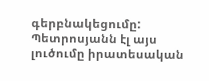գերբնակեցումը: Պետրոսյանն էլ այս լուծումը իրատեսական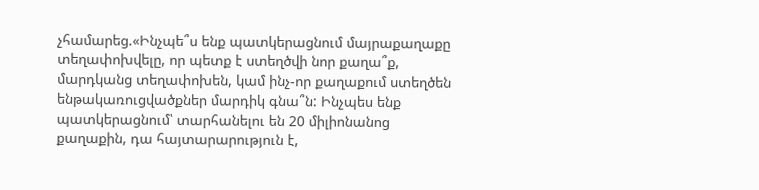չհամարեց.«Ինչպե՞ս ենք պատկերացնում մայրաքաղաքը տեղափոխվելը, որ պետք է ստեղծվի նոր քաղա՞ք, մարդկանց տեղափոխեն, կամ ինչ-որ քաղաքում ստեղծեն ենթակառուցվածքներ մարդիկ գնա՞ն: Ինչպես ենք պատկերացնում՝ տարհանելու են 20 միլիոնանոց քաղաքին, դա հայտարարություն է,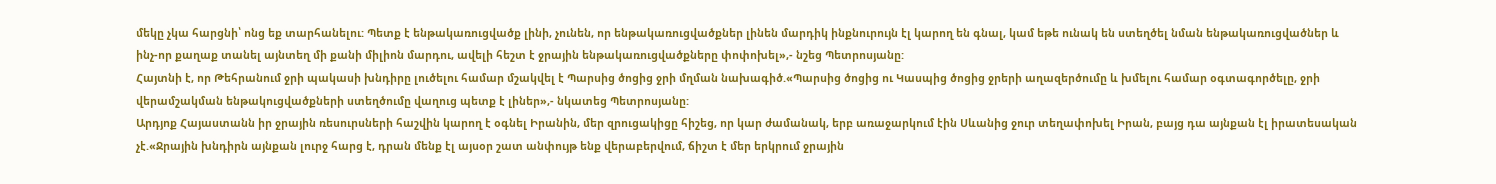մեկը չկա հարցնի՝ ոնց եք տարհանելու: Պետք է ենթակառուցվածք լինի, չունեն, որ ենթակառուցվածքներ լինեն մարդիկ ինքնուրույն էլ կարող են գնալ, կամ եթե ունակ են ստեղծել նման ենթակառուցվածներ և ինչ-որ քաղաք տանել այնտեղ մի քանի միլիոն մարդու, ավելի հեշտ է ջրային ենթակառուցվածքները փոփոխել»,- նշեց Պետրոսյանը:
Հայտնի է, որ Թեհրանում ջրի պակասի խնդիրը լուծելու համար մշակվել է Պարսից ծոցից ջրի մղման նախագիծ.«Պարսից ծոցից ու Կասպից ծոցից ջրերի աղազերծումը և խմելու համար օգտագործելը, ջրի վերամշակման ենթակուցվածքների ստեղծումը վաղուց պետք է լիներ»,- նկատեց Պետրոսյանը:
Արդյոք Հայաստանն իր ջրային ռեսուրսների հաշվին կարող է օգնել Իրանին, մեր զրուցակիցը հիշեց, որ կար ժամանակ, երբ առաջարկում էին Սևանից ջուր տեղափոխել Իրան, բայց դա այնքան էլ իրատեսական չէ.«Ջրային խնդիրն այնքան լուրջ հարց է, դրան մենք էլ այսօր շատ անփույթ ենք վերաբերվում, ճիշտ է մեր երկրում ջրային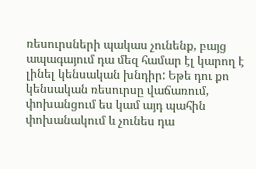ռեսուրսների պակաս չունենք, բայց ապագայում դա մեզ համար էլ կարող է լինել կենսական խնդիր: Եթե դու քո կենսական ռեսուրսը վաճառում, փոխանցում ես կամ այդ պահին փոխանակում և չունես դա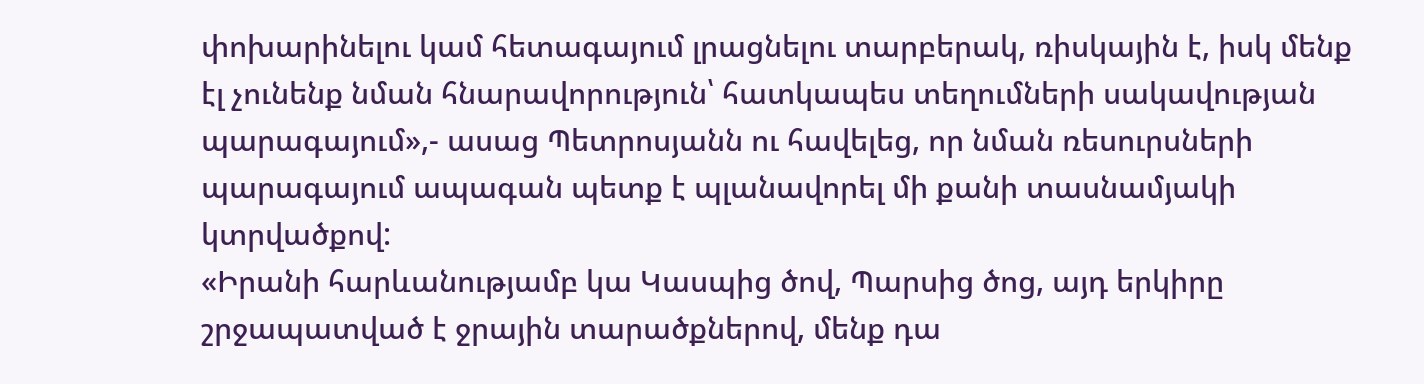փոխարինելու կամ հետագայում լրացնելու տարբերակ, ռիսկային է, իսկ մենք էլ չունենք նման հնարավորություն՝ հատկապես տեղումների սակավության պարագայում»,- ասաց Պետրոսյանն ու հավելեց, որ նման ռեսուրսների պարագայում ապագան պետք է պլանավորել մի քանի տասնամյակի կտրվածքով:
«Իրանի հարևանությամբ կա Կասպից ծով, Պարսից ծոց, այդ երկիրը շրջապատված է ջրային տարածքներով, մենք դա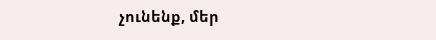չունենք, մեր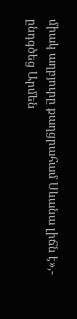միակ աղբյուրը քաղցրահամ Սևանա լիճն է»,- ընդգծեց Արմեն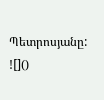Պետրոսյանը:
![]()